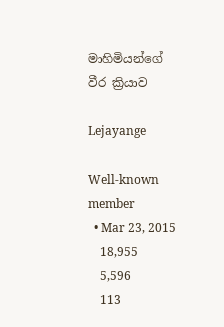මාහිමියන්ගේ වීර ක්‍රියාව

Lejayange

Well-known member
  • Mar 23, 2015
    18,955
    5,596
    113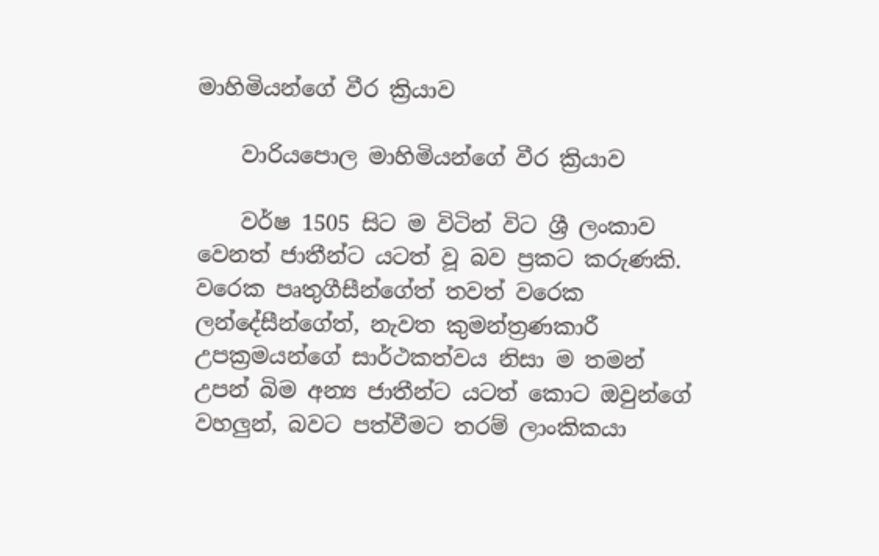මාහිමියන්ගේ වීර ක්‍රියාව

    වාරියපොල මාහිමියන්ගේ වීර ක්‍රියාව

    වර්ෂ 1505 සිට ම විටින් විට ශ්‍රී ලංකාව වෙනත් ජාතීන්ට යටත් වූ බව ප්‍රකට කරුණකි. වරෙක පෘතුගීසීන්ගේත් තවත් වරෙක ලන්දේසීන්ගේත්, නැවත කුමන්ත්‍රණකාරී උපක්‍රමයන්ගේ සාර්ථකත්වය නිසා ම තමන් උපන් බිම අන්‍ය ජාතීන්ට යටත් කොට ඔවුන්ගේ වහලුන්, බවට පත්වීමට තරම් ලාංකිකයා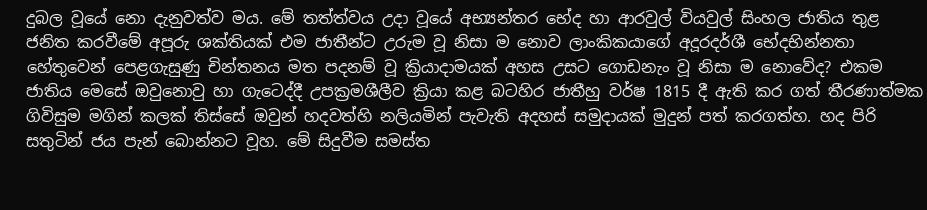දුබල වූයේ නො දැනුවත්ව මය. මේ තත්ත්වය උදා වූයේ අභ්‍යන්තර භේද හා ආරවුල් වියවුල් සිංහල ජාතිය තුළ ජනිත කරවීමේ අපූරු ශක්තියක් එම ජාතීන්ට උරුම වූ නිසා ම නොව ලාංකිකයාගේ අදූරදර්ශී භේදභින්නතා හේතුවෙන් පෙළගැසුණු චින්තනය මත පදනම් වූ ක්‍රියාදාමයක් අහස උසට ගොඩනැං වූ නිසා ම නොවේද? එකම ජාතිය මෙසේ ඔවුනොවු හා ගැටෙද්දී උපක්‍රමශීලීව ක්‍රියා කළ බටහිර ජාතීහු වර්ෂ 1815 දී ඇති කර ගත් තීරණාත්මක ගිවිසුම මගින් කලක් තිස්සේ ඔවුන් හදවත්හි නලියමින් පැවැති අදහස් සමුදායක් මුදුන් පත් කරගත්හ. හද පිරි සතුටින් ජය පැන් බොන්නට වූහ. මේ සිදුවීම සමස්ත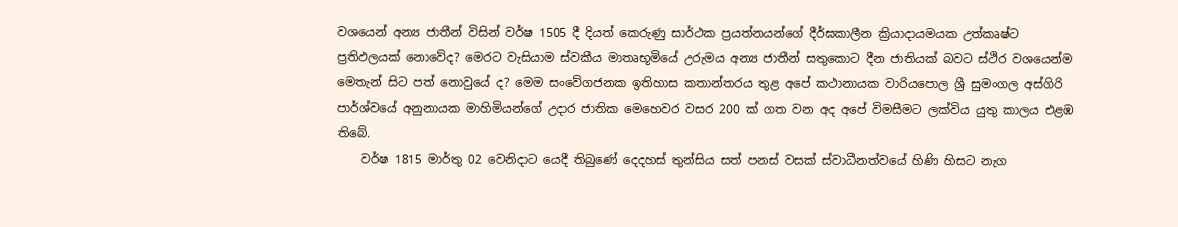වශයෙන් අන්‍ය ජාතීන් විසින් වර්ෂ 1505 දී දියත් කෙරුණු සාර්ථක ප්‍රයත්නයන්ගේ දීර්ඝකාලීන ක්‍රියාදායමයක උත්කෘෂ්ට ප්‍රතිඵලයක් නොවේද? මෙරට වැසියාම ස්වකීය මාතෘභූමියේ උරුමය අන්‍ය ජාතීන් සතුකොට දීන ජාතියක් බවට ස්ථිර වශයෙන්ම මෙතැන් සිට පත් නොවුයේ ද? මෙම සංවේගජනක ඉතිහාස කතාන්තරය තුළ අපේ කථානායක වාරියපොල ශ්‍රී සුමංගල අස්ගිරි පාර්ශ්වයේ අනුනායක මාහිමියන්ගේ උදාර ජාතික මෙහෙවර වසර 200 ක් ගත වන අද අපේ විමසීමට ලක්විය යුතු කාලය එළඹ තිබේ.
    වර්ෂ 1815 මාර්තු 02 වෙනිදාට යෙදී තිබුණේ දෙදහස් තුන්සිය සත් පනස් වසක් ස්වාධීනත්වයේ හිණි හිසට නැග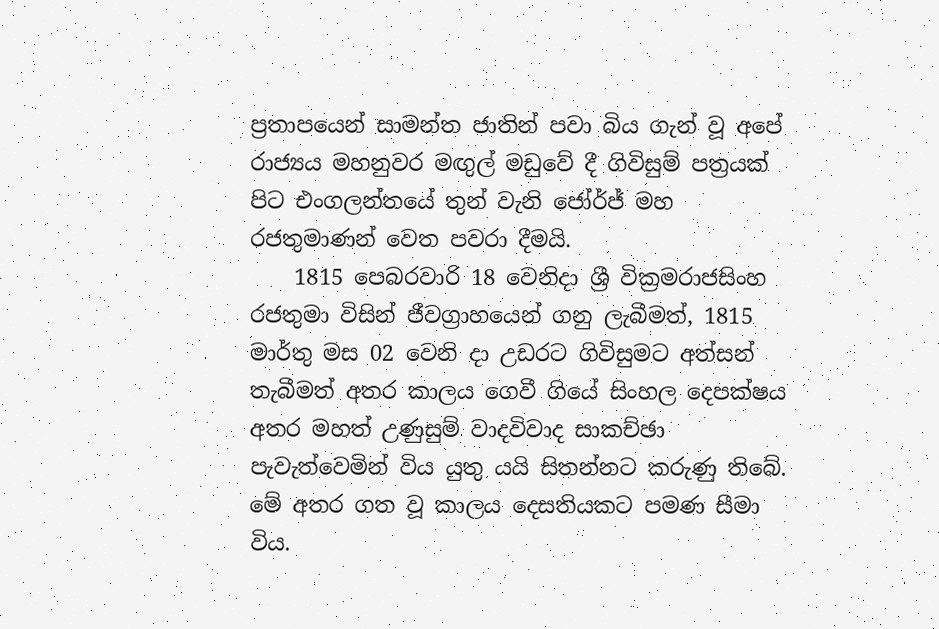ප්‍රතාපයෙන් සාමන්ත ජාතින් පවා බිය ගැන් වූ අපේ රාජ්‍යය මහනුවර මඟුල් මඩුවේ දී ගිවිසුම් පත්‍රයක් පිට එංගලන්තයේ තුන් වැනි ජෝර්ජ් මහ රජතුමාණන් වෙත පවරා දීමයි.
    1815 පෙබරවාරි 18 වෙනිදා ශ්‍රී වික්‍රමරාජසිංහ රජතුමා විසින් ජීවග්‍රාහයෙන් ගනු ලැබීමත්, 1815 මාර්තු මස 02 වෙනි දා උඩරට ගිවිසුමට අත්සන් තැබීමත් අතර කාලය ගෙවී ගියේ සිංහල දෙපක්ෂය අතර මහත් උණුසුම් වාදවිවාද සාකච්ඡා පැවැත්වෙමින් විය යුතු යයි සිතන්නට කරුණු තිබේ. මේ අතර ගත වූ කාලය දෙසතියකට පමණ සීමා විය.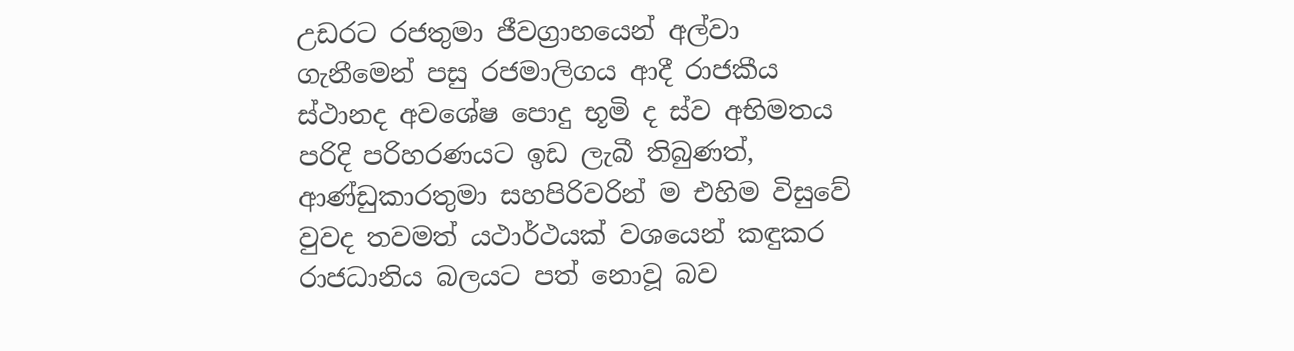උඩරට රජතුමා ජීවග්‍රාහයෙන් අල්වා ගැනීමෙන් පසු රජමාලිගය ආදී රාජකීය ස්ථානද අවශේෂ පොදු භූමි ද ස්ව අභිමතය පරිදි පරිහරණයට ඉඩ ලැබී තිබුණත්, ආණ්ඩුකාරතුමා සහපිරිවරින් ම එහිම විසුවේ වුවද තවමත් යථාර්ථයක් වශයෙන් කඳුකර රාජධානිය බලයට පත් නොවූ බව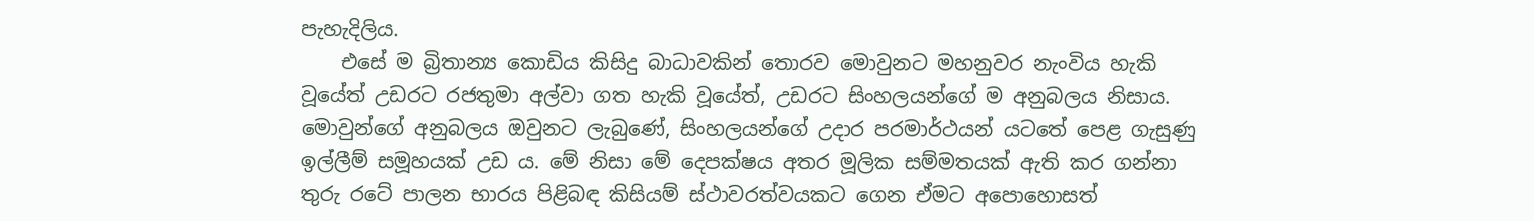පැහැදිලිය.
    එසේ ම බ්‍රිතාන්‍ය කොඩිය කිසිදු බාධාවකින් තොරව මොවුනට මහනුවර නැංවිය හැකි වූයේත් උඩරට රජතුමා අල්වා ගත හැකි වූයේත්, උඩරට සිංහලයන්ගේ ම අනුබලය නිසාය. මොවුන්ගේ අනුබලය ඔවුනට ලැබුණේ, සිංහලයන්ගේ උදාර පරමාර්ථයන් යටතේ පෙළ ගැසුණු ඉල්ලීම් සමූහයක් උඩ ය. මේ නිසා මේ දෙපක්ෂය අතර මූලික සම්මතයක් ඇති කර ගන්නා තුරු රටේ පාලන භාරය පිළිබඳ කිසියම් ස්ථාවරත්වයකට ගෙන ඒමට අපොහොසත්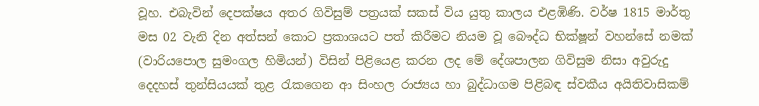වූහ. එබැවින් දෙපක්ෂය අතර ගිවිසුම් පත්‍රයක් සකස් විය යුතු කාලය එළඹිණි. වර්ෂ 1815 මාර්තු මස 02 වැනි දින අත්සන් කොට ප්‍රකාශයට පත් කිරීමට නියම වූ බෞද්ධ භික්ෂූන් වහන්සේ නමක් (වාරියපොල සුමංගල හිමියන්) විසින් පිළියෙළ කරන ලද මේ දේශපාලන ගිවිසුම නිසා අවුරුදු දෙදහස් තුන්සියයක් තුළ රැකගෙන ආ සිංහල රාජ්‍යය හා බුද්ධාගම පිළිබඳ ස්වකීය අයිතිවාසිකම්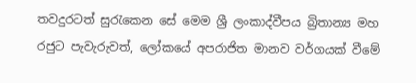තවදුරටත් සුරැකෙන සේ මෙම ශ්‍රී ලංකාද්වීපය බ්‍රිතාන්‍ය මහ රජුට පැවැරුවත්, ලෝකයේ අපරාජිත මානව වර්ගයක් වීමේ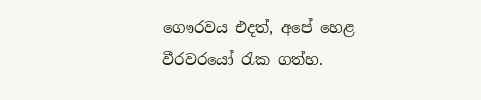ගෞරවය එදත්, අපේ හෙළ වීරවරයෝ රැක ගත්හ.